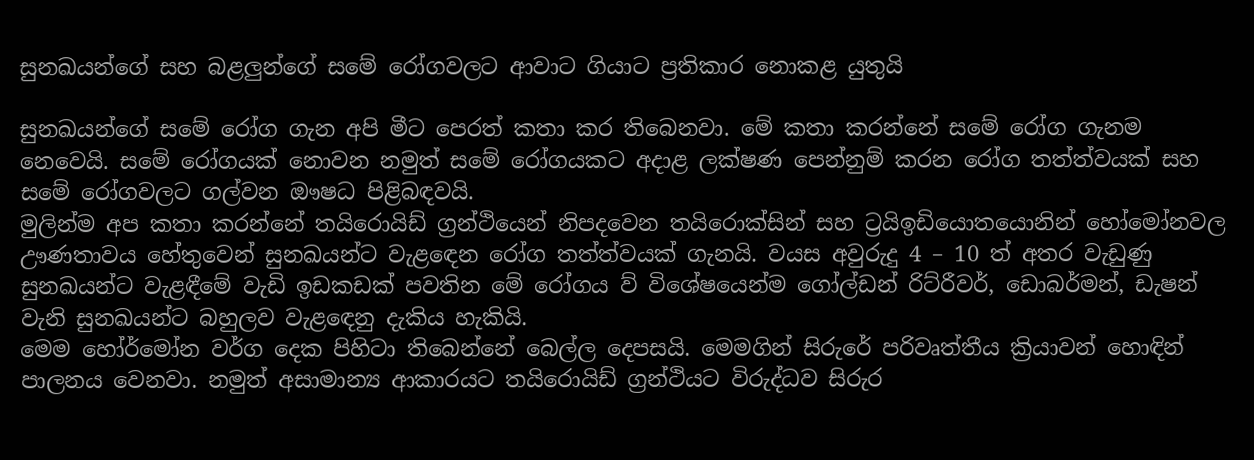සුනඛයන්ගේ සහ බළලුන්ගේ සමේ රෝගවලට ආවාට ගියාට ප්‍රතිකාර නොකළ යුතුයි

සුනඛයන්ගේ සමේ රෝග ගැන අපි මීට පෙරත් කතා කර තිබෙනවා. මේ කතා කරන්නේ සමේ රෝග ගැනම නෙවෙයි. සමේ රෝගයක් නොවන නමුත් සමේ රෝගයකට අදාළ ලක්ෂණ පෙන්නුම් කරන රෝග තත්ත්වයක් සහ සමේ රෝගවලට ගල්වන ඖෂධ පිළිබඳවයි.
මුලින්ම අප කතා කරන්නේ තයිරොයිඩ් ග්‍රන්ථියෙන් නිපදවෙන තයිරොක්සින් සහ ට්‍රයිඉඩියොතයොනින් හෝමෝනවල ඌණතාවය හේතුවෙන් සුනඛයන්ට වැළඳෙන රෝග තත්ත්වයක් ගැනයි. වයස අවුරුදු 4 – 10 ත් අතර වැඩුණු සුනඛයන්ට වැළඳීමේ වැඩි ඉඩකඩක් පවතින මේ රෝගය ව් විශේෂයෙන්ම ගෝල්ඩන් රිට්රීවර්, ඩොබර්මන්, ඩැෂන් වැනි සුනඛයන්ට බහුලව වැළඳෙනු දැකිය හැකියි.
මෙම හෝර්මෝන වර්ග දෙක පිහිටා තිබෙන්නේ බෙල්ල දෙපසයි. මෙමගින් සිරුරේ පරිවෘත්තීය ක්‍රියාවන් හොඳින් පාලනය වෙනවා. නමුත් අසාමාන්‍ය ආකාරයට තයිරොයිඩ් ග්‍රන්ථියට විරුද්ධව සිරුර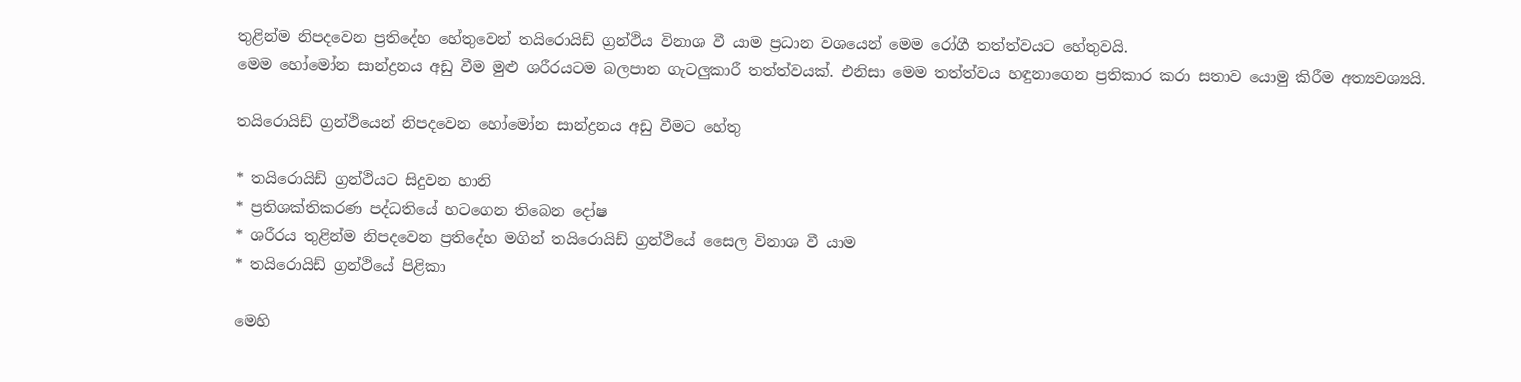තුළින්ම නිපදවෙන ප්‍රතිදේහ හේතුවෙන් තයිරොයිඩ් ග්‍රන්ථිය විනාශ වී යාම ප්‍රධාන වශයෙන් මෙම රෝගී තත්ත්වයට හේතුවයි.
මෙම හෝමෝන සාන්ද්‍රනය අඩු වීම මුළු ශරීරයටම බලපාන ගැටලුකාරී තත්ත්වයක්. එනිසා මෙම තත්ත්වය හඳුනාගෙන ප්‍රතිකාර කරා සතාව යොමු කිරීම අත්‍යවශ්‍යයි.

තයිරොයිඩ් ග්‍රන්ථියෙන් නිපදවෙන හෝමෝන සාන්ද්‍රනය අඩු වීමට හේතු

* තයිරොයිඩ් ග්‍රන්ථියට සිදුවන හානි
* ප්‍රතිශක්තිකරණ පද්ධතියේ හටගෙන තිබෙන දෝෂ
* ශරීරය තුළින්ම නිපදවෙන ප්‍රතිදේහ මගින් තයිරොයිඩ් ග්‍රන්ථියේ සෛල විනාශ වී යාම
* තයිරොයිඩ් ග්‍රන්ථියේ පිළිකා

මෙහි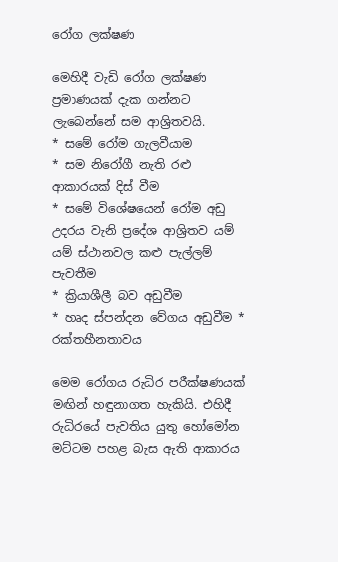රෝග ලක්ෂණ

මෙහිදී වැඩි රෝග ලක්ෂණ ප්‍රමාණයක් දැක ගන්නට ලැබෙන්නේ සම ආශ්‍රිතවයි.
* සමේ රෝම ගැලවීයාම
* සම නිරෝගී නැති රළු ආකාරයක් දිස් වීම
* සමේ විශේෂයෙන් රෝම අඩු උදරය වැනි ප්‍රදේශ ආශ්‍රිතව යම් යම් ස්ථානවල කළු පැල්ලම් පැවතීම
* ක්‍රියාශීලී බව අඩුවීම
* හෘද ස්පන්දන වේගය අඩුවීම * රක්තහීනතාවය

මෙම රෝගය රුධිර පරීක්ෂණයක් මඟින් හඳුනාගත හැකියි. එහිදී රුධිරයේ පැවතිය යුතු හෝමෝන මට්ටම පහළ බැස ඇති ආකාරය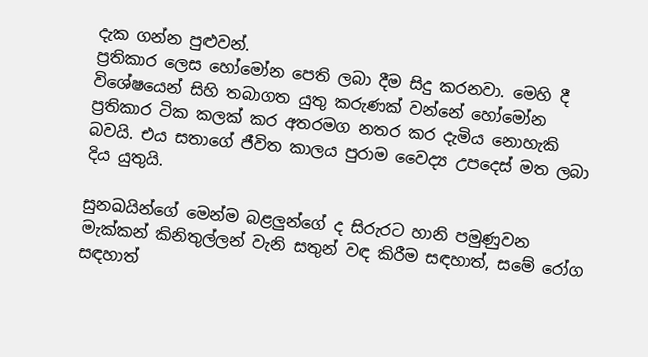දැක ගන්න පුළුවන්.
ප්‍රතිකාර ලෙස හෝමෝන පෙති ලබා දීම සිදු කරනවා. මෙහි දී විශේෂයෙන් සිහි තබාගත යුතු කරුණක් වන්නේ හෝමෝන ප්‍රතිකාර ටික කලක් කර අතරමග නතර කර දැමිය නොහැකි බවයි. එය සතාගේ ජීවිත කාලය පුරාම වෛද්‍ය උපදෙස් මත ලබා දිය යුතුයි.

සුනඛයින්ගේ මෙන්ම බළලුන්ගේ ද සිරුරට හානි පමුණුවන මැක්කන් කිනිතුල්ලන් වැනි සතුන් වඳ කිරීම සඳහාත්, සමේ රෝග සඳහාත්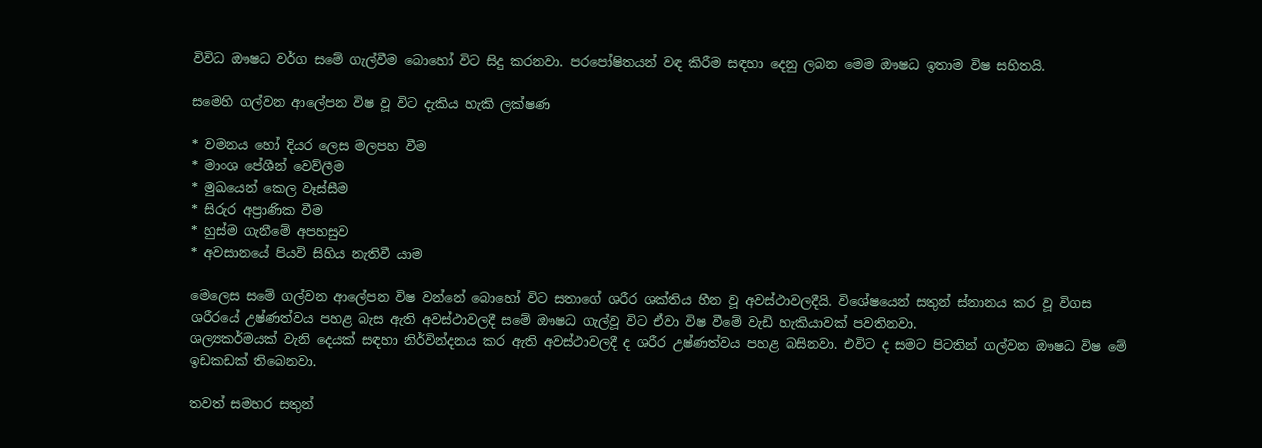විවිධ ඖෂධ වර්ග සමේ ගැල්වීම බොහෝ විට සිදු කරනවා. පරපෝෂිතයන් වඳ කිරීම සඳහා දෙනු ලබන මෙම ඖෂධ ඉතාම විෂ සහිතයි.

සමෙහි ගල්වන ආලේපන විෂ වූ විට දැකිය හැකි ලක්ෂණ

* වමනය හෝ දියර ලෙස මලපහ වීම
* මාංශ පේශීන් වෙව්ලීම
* මුඛයෙන් කෙල වෑස්සීම
* සිරුර අප්‍රාණික වීම
* හුස්ම ගැනීමේ අපහසුව
* අවසානයේ පියවි සිහිය නැතිවී යාම

මෙලෙස සමේ ගල්වන ආලේපන විෂ වන්නේ බොහෝ විට සතාගේ ශරීර ශක්තිය හීන වූ අවස්ථාවලදීයි. විශේෂයෙන් සතුන් ස්නානය කර වූ විගස ශරීරයේ උෂ්ණත්වය පහළ බැස ඇති අවස්ථාවලදී සමේ ඖෂධ ගැල්වූ විට ඒවා විෂ වීමේ වැඩි හැකියාවක් පවතිනවා.
ශල්‍යකර්මයක් වැනි දෙයක් සඳහා නිර්වින්දනය කර ඇති අවස්ථාවලදී ද ශරීර උෂ්ණත්වය පහළ බසිනවා. එවිට ද සමට පිටතින් ගල්වන ඖෂධ විෂ මේ ඉඩකඩක් තිබෙනවා.

තවත් සමහර සතුන්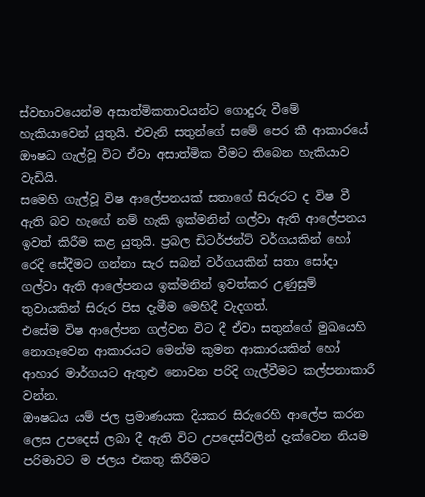ස්වභාවයෙන්ම අසාත්මිකතාවයන්ට ගොදුරු වීමේ හැකියාවෙන් යුතුයි. එවැනි සතුන්ගේ සමේ පෙර කී ආකාරයේ ඖෂධ ගැල්වූ විට ඒවා අසාත්මික වීමට තිබෙන හැකියාව වැඩියි.
සමෙහි ගැල්වූ විෂ ආලේපනයක් සතාගේ සිරුරට ද විෂ වී ඇති බව හැඟේ නම් හැකි ඉක්මනින් ගල්වා ඇති ආලේපනය ඉවත් කිරීම කළ යුතුයි. ප්‍රබල ඩිටර්ජන්ට් වර්ගයකින් හෝ රෙදි සේදීමට ගන්නා සැර සබන් වර්ගයකින් සතා සෝදා ගල්වා ඇති ආලේපනය ඉක්මනින් ඉවත්කර උණුසුම් තුවායකින් සිරුර පිස දැමීම මෙහිදී වැදගත්.
එසේම විෂ ආලේපන ගල්වන විට දී ඒවා සතුන්ගේ මුඛයෙහි නොගෑවෙන ආකාරයට මෙන්ම කුමන ආකාරයකින් හෝ ආහාර මාර්ගයට ඇතුළු නොවන පරිදි ගැල්වීමට කල්පනාකාරී වන්න.
ඖෂධය යම් ජල ප්‍රමාණයක දියකර සිරුරෙහි ආලේප කරන ලෙස උපදෙස් ලබා දී ඇති විට උපදෙස්වලින් දැක්වෙන නියම පරිමාවට ම ජලය එකතු කිරීමට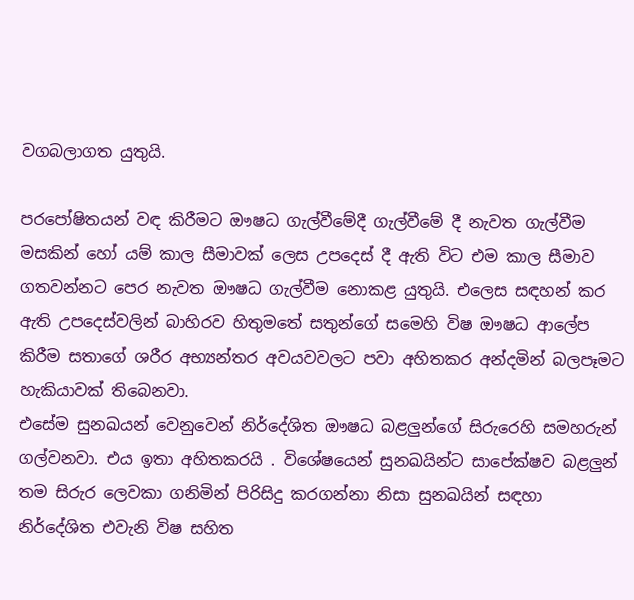වගබලාගත යුතුයි.

පරපෝෂිතයන් වඳ කිරීමට ඖෂධ ගැල්වීමේදී ගැල්වීමේ දී නැවත ගැල්වීම මසකින් හෝ යම් කාල සීමාවක් ලෙස උපදෙස් දී ඇති විට එම කාල සීමාව ගතවන්නට පෙර නැවත ඖෂධ ගැල්වීම නොකළ යුතුයි. එලෙස සඳහන් කර ඇති උපදෙස්වලින් බාහිරව හිතුමතේ සතුන්ගේ සමෙහි විෂ ඖෂධ ආලේප කිරීම සතාගේ ශරීර අභ්‍යන්තර අවයවවලට පවා අහිතකර අන්දමින් බලපෑමට හැකියාවක් තිබෙනවා.
එසේම සුනඛයන් වෙනුවෙන් නිර්දේශිත ඖෂධ බළලුන්ගේ සිරුරෙහි සමහරුන් ගල්වනවා. එය ඉතා අහිතකරයි . විශේෂයෙන් සුනඛයින්ට සාපේක්ෂව බළලුන් තම සිරුර ලෙවකා ගනිමින් පිරිසිදු කරගන්නා නිසා සුනඛයින් සඳහා නිර්දේශිත එවැනි විෂ සහිත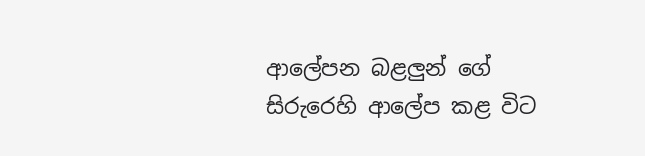ආලේපන බළලුන් ගේ සිරුරෙහි ආලේප කළ විට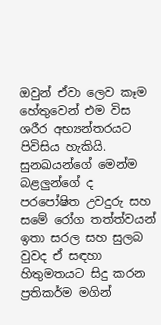ඔවුන් ඒවා ලෙව කෑම හේතුවෙන් එම විස ශරීර අභ්‍යන්තරයට පිවිසිය හැකියි.
සුනඛයන්ගේ මෙන්ම බළලුන්ගේ ද පරපෝෂිත උවදුරු සහ සමේ රෝග තත්ත්වයන් ඉතා සරල සහ සුලබ වුවද ඒ සඳහා හිතුමතයට සිදු කරන ප්‍රතිකර්ම මගින්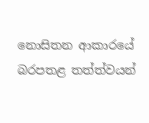නොසිතන ආකාරයේ බරපතළ තත්ත්වයන්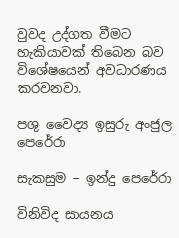වුවද උද්ගත වීමට හැකියාවක් තිබෙන බව විශේෂයෙන් අවධාරණය කරවනවා.

පශු වෛද්‍ය ඉසුරු අංජුල පෙරේරා

සැකසුම – ඉන්දු පෙරේරා

විනිවිද සායනය